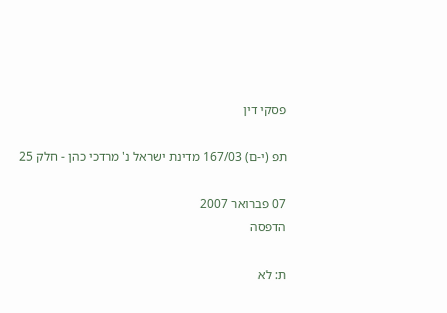פסקי דין

תפ (י-ם) 167/03 מדינת ישראל נ' מרדכי כהן - חלק 25

07 פברואר 2007
הדפסה

ת: לא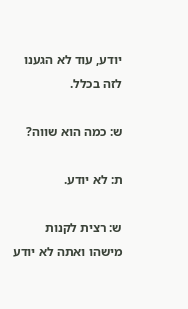יודע, עוד לא הגענו לזה בכלל.

ש: כמה הוא שווה?

ת: לא יודע.

ש: רצית לקנות מישהו ואתה לא יודע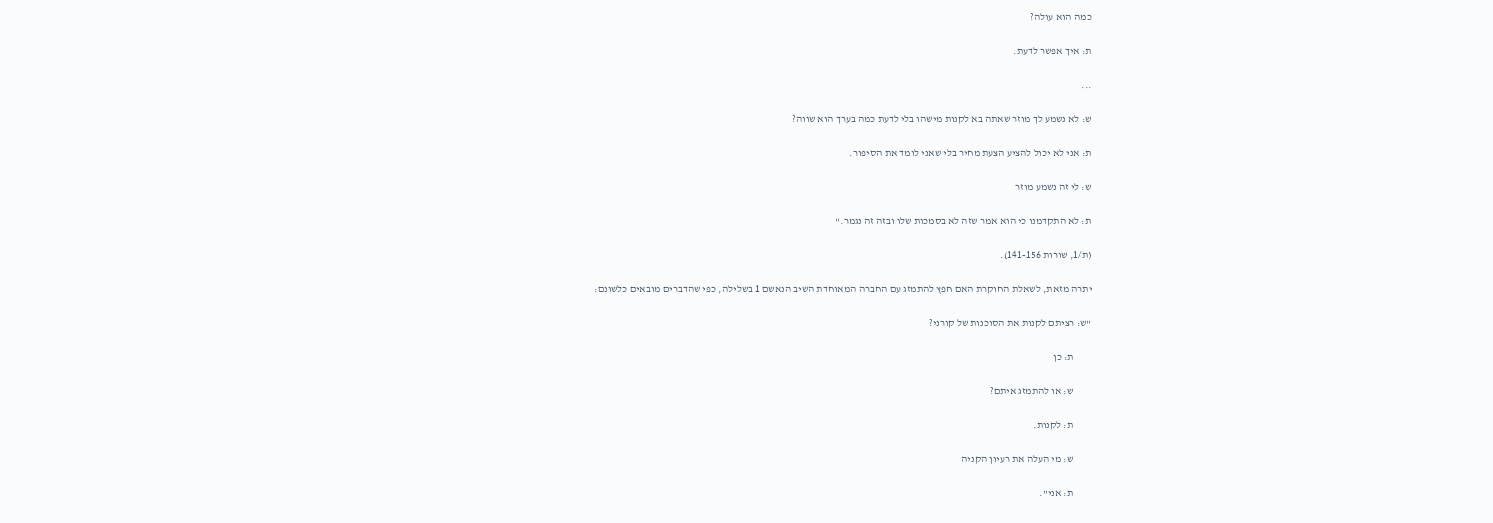כמה הוא עולה?

ת: איך אפשר לדעת.

...

ש: לא נשמע לך מוזר שאתה בא לקנות מישהו בלי לדעת כמה בערך הוא שווה?

ת: אני לא יכול להציע הצעת מחיר בלי שאני לומד את הסיפור.

ש: לי זה נשמע מוזר

ת: לא התקדמנו כי הוא אמר שזה לא בסמכות שלו ובזה זה נגמר."

(ת/1, שורות 141-156).

יתרה מזאת, לשאלת החוקרת האם חפץ להתמזג עם החברה המאוחדת השיב הנאשם 1 בשלילה, כפי שהדברים מובאים כלשונם:

"ש: רציתם לקנות את הסוכנות של קורני?

         ת: כן

         ש: או להתמזג איתם?

         ת: לקנות.

         ש: מי העלה את רעיון הקניה

         ת: אני".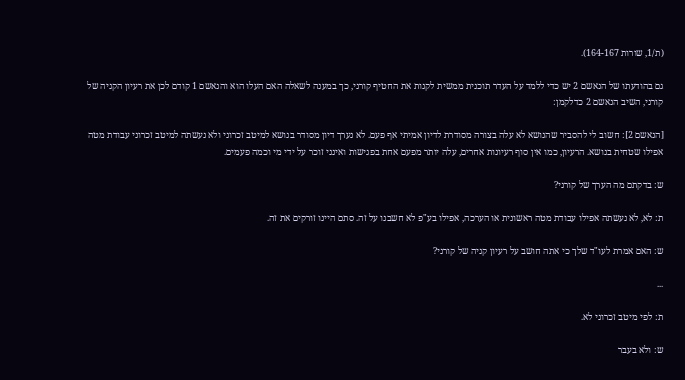(ת/1, שורות 164-167).

גם בהודעתו של הנאשם 2 יש כדי ללמד על העדר תוכנית ממשית לקנות את החטיף קורני, כך במענה לשאלה האם העלו הוא והנאשם 1 קודם לכן את רעיון הקניה של קורני, השיב הנאשם 2 כדלקמן:

[הנאשם 2]: חשוב לי להסביר שהנושא לא עלה בצורה מסודרת לדיון אמיתי אף פעם. לא נערך דיון מסודר בנושא למיטב זכרוני ולא נעשתה למיטב זכרוני עבודת מטה אפילו שטחית בנושא. הרעיון, כמו אין סוף רעיונות אחרים, עלה יותר מפעם אחת בפגישות ואינני זוכר על ידי מי וכמה פעמים.

ש: בדקתם מה הערך של קורני?

ת: לא, לא נעשתה אפילו עבודת מטה ראשונית או הערכה, אפילו בע"פ לא חשבנו על זה. סתם היינו זורקים את זה.

ש: האם אמרת לעו"ד שלך כי אתה חושב על רעיון קניה של קורני?

...

ת: לפי מיטב זכרוני לא.

ש: ולא בעבר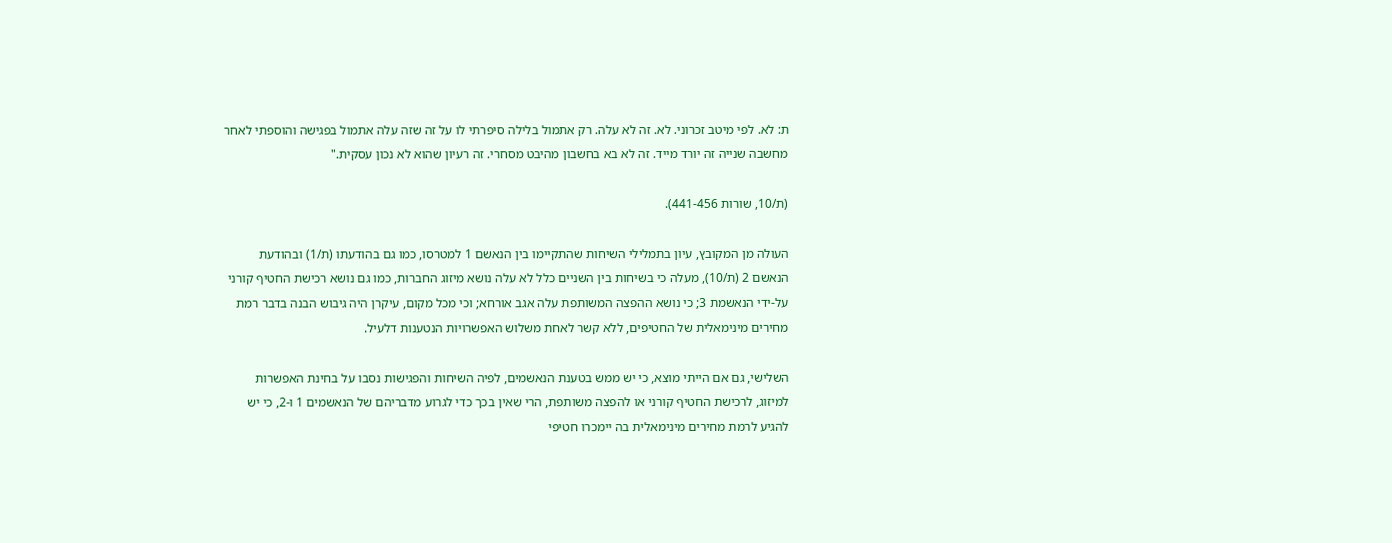ת: לא. לפי מיטב זכרוני. לא. זה לא עלה. רק אתמול בלילה סיפרתי לו על זה שזה עלה אתמול בפגישה והוספתי לאחר מחשבה שנייה זה יורד מייד. זה לא בא בחשבון מהיבט מסחרי. זה רעיון שהוא לא נכון עסקית."

(ת/10, שורות 441-456).

העולה מן המקובץ, עיון בתמלילי השיחות שהתקיימו בין הנאשם 1 למטרסו, כמו גם בהודעתו (ת/1) ובהודעת הנאשם 2 (ת/10), מעלה כי בשיחות בין השניים כלל לא עלה נושא מיזוג החברות, כמו גם נושא רכישת החטיף קורני על-ידי הנאשמת 3; כי נושא ההפצה המשותפת עלה אגב אורחא; וכי מכל מקום, עיקרן היה גיבוש הבנה בדבר רמת מחירים מינימאלית של החטיפים, ללא קשר לאחת משלוש האפשרויות הנטענות דלעיל.

השלישי, גם אם הייתי מוצא, כי יש ממש בטענת הנאשמים, לפיה השיחות והפגישות נסבו על בחינת האפשרות למיזוג, לרכישת החטיף קורני או להפצה משותפת, הרי שאין בכך כדי לגרוע מדבריהם של הנאשמים 1 ו-2, כי יש להגיע לרמת מחירים מינימאלית בה יימכרו חטיפי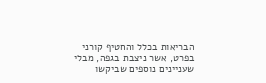הבריאות בכלל והחטיף קורני בפרט, אשר ניצבת בגפה, מבלי שעניינים נוספים שביקשו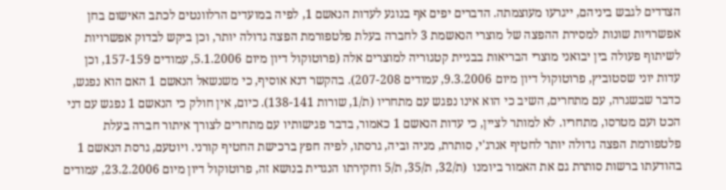הצדדים לגבש ביניהם, ייגרעו מעוצמתה. הדברים יפים אף בנוגע לעדות הנאשם 1, לפיה במועדים הרלוונטים לכתב האישום בחן אפשרויות שונות למסירת ההפצה של מוצרי הנאשמת 3 לחברה בעלת פלטפורמת הפצה גדולה יותר, וכן ביקש לבדוק אפשרויות לשיתוף פעולה בין יבואני מוצרי הבריאות בבניית קטגוריה למוצרים אלה (פרוטוקול דיון מיום 5.1.2006, עמודים 157-159, וכן עדות יוני שסטוביץ, פרוטוקול דיון מיום 9.3.2006, עמודים 207-208). בהקשר דנא אוסיף, כי משנשאל הנאשם 1 האם הוא נפגש, כדבר שבשגרה, עם מתחרים, השיב כי הוא אינו נפגש עם מתחריו (ת/1, שורות 138-141). כיום, אין חולק כי הנאשם 1 נפגש עם דני הכט ועם מטרסו, מתחריו. לא למותר לציין, כי עדות הנאשם 1 כאמור, בדבר פגישותיו עם מתחרים לצורך איתור חברה בעלת פלטפורמת הפצה גדולה יותר לחטיף אנרג'י, סותרת, מניה וביה, גרסתו, לפיה חפץ ברכישת החטיף קורני. ויוטעם, גרסת הנאשם 1 בהודעתו ברשות סותרת גם את האמור ביומנו  (ת/32, ת/35, ת/5 וחקירתו הנגדית בנושא זה, פרוטוקול דיון מיום 23.2.2006, עמודים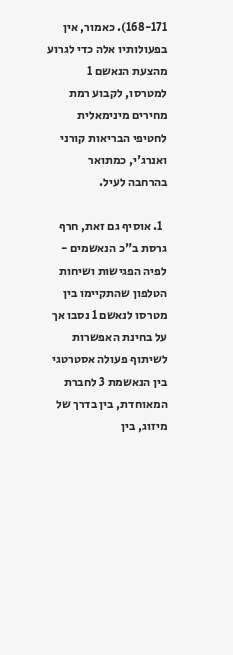168-171). כאמור, אין בפעולותיו אלה כדי לגרוע מהצעת הנאשם 1 למטרסו, לקבוע רמת מחירים מינימאלית לחטיפי הבריאות קורני ואנרג'י, כמתואר בהרחבה לעיל.

  1. אוסיף גם זאת, חרף גרסת ב"כ הנאשמים - לפיה הפגישות ושיחות הטלפון שהתקיימו בין מטרסו לנאשם 1 נסבו אך על בחינת האפשרות לשיתוף פעולה אסטרטגי בין הנאשמת 3 לחברת המאוחדת, בין בדרך של מיזוג, בין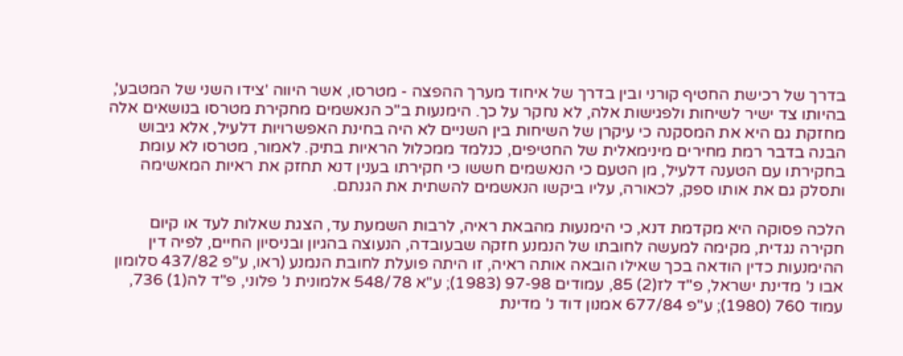בדרך של רכישת החטיף קורני ובין בדרך של איחוד מערך ההפצה - מטרסו, אשר היווה 'צידו השני של המטבע', בהיותו צד ישיר לשיחות ולפגישות אלה, לא נחקר על כך. הימנעות ב"כ הנאשמים מחקירת מטרסו בנושאים אלה מחזקת גם היא את המסקנה כי עיקרן של השיחות בין השניים לא היה בחינת האפשרויות דלעיל, אלא גיבוש הבנה בדבר רמת מחירים מינימאלית של החטיפים, כנלמד ממכלול הראיות בתיק. לאמור, מטרסו לא עומת בחקירתו עם הטענה דלעיל, מן הטעם כי הנאשמים חששו כי חקירתו בענין דנא תחזק את ראיות המאשימה ותסלק גם את אותו ספק, לכאורה, עליו ביקשו הנאשמים להשתית את הגנתם.

הלכה פסוקה היא מקדמת דנא, כי הימנעות מהבאת ראיה, לרבות השמעת עד, הצגת שאלות לעד או קיום חקירה נגדית, מקימה למעשה לחובתו של הנמנע חזקה שבעובדה, הנעוצה בהגיון ובניסיון החיים, לפיה דין ההימנעות כדין הודאה בכך שאילו הובאה אותה ראיה, זו היתה פועלת לחובת הנמנע (ראו, ע"פ 437/82 סלומון אבו נ' מדינת ישראל, פ"ד לז(2) 85, עמודים 97-98 (1983); ע"א 548/78 אלמונית נ' פלוני, פ"ד לה(1) 736, עמוד 760 (1980); ע"פ 677/84 אמנון דוד נ' מדינת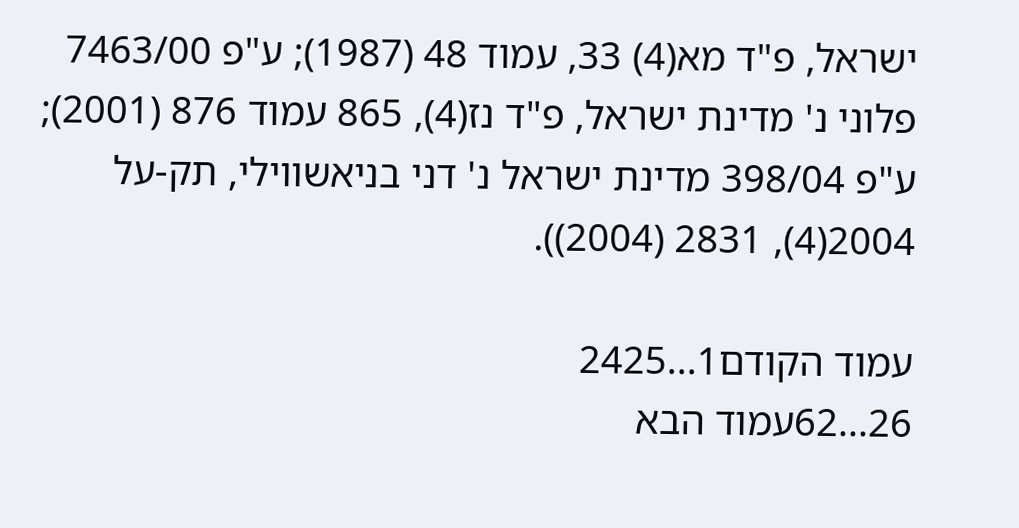ישראל, פ"ד מא(4) 33, עמוד 48 (1987); ע"פ 7463/00 פלוני נ' מדינת ישראל, פ"ד נז(4), 865 עמוד 876 (2001); ע"פ 398/04 מדינת ישראל נ' דני בניאשווילי, תק-על 2004(4), 2831 (2004)).

עמוד הקודם1...2425
26...62עמוד הבא